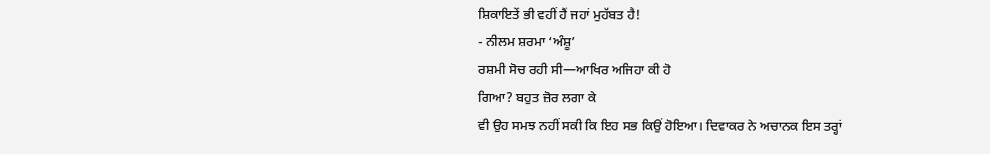ਸ਼ਿਕਾਇਤੇਂ ਭੀ ਵਹੀਂ ਹੈਂ ਜਹਾਂ ਮੁਹੱਬਤ ਹੈ!
- ਨੀਲਮ ਸ਼ਰਮਾ ‘ਅੰਸ਼ੂ’
ਰਸ਼ਮੀ ਸੋਚ ਰਹੀ ਸੀ—ਆਖਿਰ ਅਜਿਹਾ ਕੀ ਹੋ
ਗਿਆ? ਬਹੁਤ ਜ਼ੋਰ ਲਗਾ ਕੇ
ਵੀ ਉਹ ਸਮਝ ਨਹੀਂ ਸਕੀ ਕਿ ਇਹ ਸਭ ਕਿਉਂ ਹੋਇਆ। ਦਿਵਾਕਰ ਨੇ ਅਚਾਨਕ ਇਸ ਤਰ੍ਹਾਂ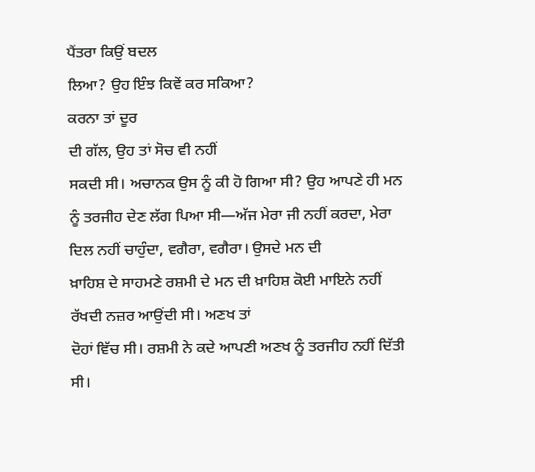ਪੈਂਤਰਾ ਕਿਉਂ ਬਦਲ
ਲਿਆ? ਉਹ ਇੰਝ ਕਿਵੇਂ ਕਰ ਸਕਿਆ?
ਕਰਨਾ ਤਾਂ ਦੂਰ
ਦੀ ਗੱਲ, ਉਹ ਤਾਂ ਸੋਚ ਵੀ ਨਹੀਂ
ਸਕਦੀ ਸੀ। ਅਚਾਨਕ ਉਸ ਨੂੰ ਕੀ ਹੋ ਗਿਆ ਸੀ? ਉਹ ਆਪਣੇ ਹੀ ਮਨ ਨੂੰ ਤਰਜੀਹ ਦੇਣ ਲੱਗ ਪਿਆ ਸੀ—ਅੱਜ ਮੇਰਾ ਜੀ ਨਹੀਂ ਕਰਦਾ, ਮੇਰਾ ਦਿਲ ਨਹੀਂ ਚਾਹੁੰਦਾ, ਵਗੈਰਾ, ਵਗੈਰਾ। ਉਸਦੇ ਮਨ ਦੀ
ਖ਼ਾਹਿਸ਼ ਦੇ ਸਾਹਮਣੇ ਰਸ਼ਮੀ ਦੇ ਮਨ ਦੀ ਖ਼ਾਹਿਸ਼ ਕੋਈ ਮਾਇਨੇ ਨਹੀਂ ਰੱਖਦੀ ਨਜ਼ਰ ਆਉਂਦੀ ਸੀ। ਅਣਖ ਤਾਂ
ਦੋਹਾਂ ਵਿੱਚ ਸੀ। ਰਸ਼ਮੀ ਨੇ ਕਦੇ ਆਪਣੀ ਅਣਖ ਨੂੰ ਤਰਜੀਹ ਨਹੀਂ ਦਿੱਤੀ ਸੀ।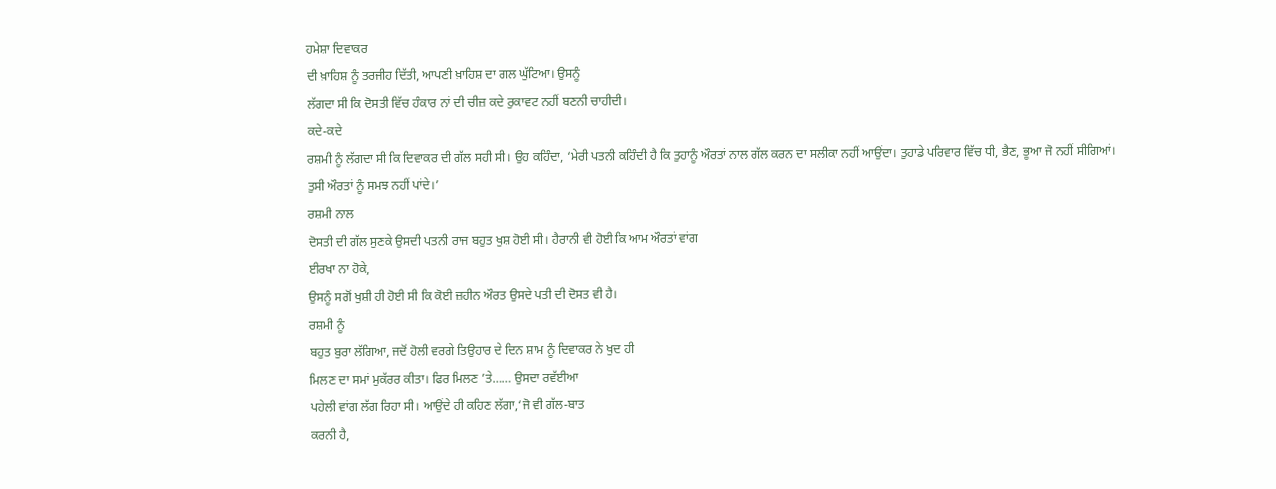ਹਮੇਸ਼ਾ ਦਿਵਾਕਰ
ਦੀ ਖ਼ਾਹਿਸ਼ ਨੂੰ ਤਰਜੀਹ ਦਿੱਤੀ, ਆਪਣੀ ਖ਼ਾਹਿਸ਼ ਦਾ ਗਲ ਘੁੱਟਿਆ। ਉਸਨੂੰ
ਲੱਗਦਾ ਸੀ ਕਿ ਦੋਸਤੀ ਵਿੱਚ ਹੰਕਾਰ ਨਾਂ ਦੀ ਚੀਜ਼ ਕਦੇ ਰੁਕਾਵਟ ਨਹੀਂ ਬਣਨੀ ਚਾਹੀਦੀ।
ਕਦੇ-ਕਦੇ
ਰਸ਼ਮੀ ਨੂੰ ਲੱਗਦਾ ਸੀ ਕਿ ਦਿਵਾਕਰ ਦੀ ਗੱਲ ਸਹੀ ਸੀ। ਉਹ ਕਹਿੰਦਾ, ‘ਮੇਰੀ ਪਤਨੀ ਕਹਿੰਦੀ ਹੈ ਕਿ ਤੁਹਾਨੂੰ ਔਰਤਾਂ ਨਾਲ ਗੱਲ ਕਰਨ ਦਾ ਸਲੀਕਾ ਨਹੀਂ ਆਉਂਦਾ। ਤੁਹਾਡੇ ਪਰਿਵਾਰ ਵਿੱਚ ਧੀ, ਭੈਣ, ਭੂਆ ਜੋ ਨਹੀਂ ਸੀਗਿਆਂ। ਤੁਸੀ ਔਰਤਾਂ ਨੂੰ ਸਮਝ ਨਹੀਂ ਪਾਂਦੇ।’
ਰਸ਼ਮੀ ਨਾਲ
ਦੋਸਤੀ ਦੀ ਗੱਲ ਸੁਣਕੇ ਉਸਦੀ ਪਤਨੀ ਰਾਜ ਬਹੁਤ ਖੁਸ਼ ਹੋਈ ਸੀ। ਹੈਰਾਨੀ ਵੀ ਹੋਈ ਕਿ ਆਮ ਔਰਤਾਂ ਵਾਂਗ
ਈਰਖਾ ਨਾ ਹੋਕੇ,
ਉਸਨੂੰ ਸਗੋਂ ਖੁਸ਼ੀ ਹੀ ਹੋਈ ਸੀ ਕਿ ਕੋਈ ਜ਼ਹੀਨ ਔਰਤ ਉਸਦੇ ਪਤੀ ਦੀ ਦੋਸਤ ਵੀ ਹੈ।
ਰਸ਼ਮੀ ਨੂੰ
ਬਹੁਤ ਬੁਰਾ ਲੱਗਿਆ, ਜਦੋਂ ਹੋਲੀ ਵਰਗੇ ਤਿਉਹਾਰ ਦੇ ਦਿਨ ਸ਼ਾਮ ਨੂੰ ਦਿਵਾਕਰ ਨੇ ਖੁਦ ਹੀ
ਮਿਲਣ ਦਾ ਸਮਾਂ ਮੁਕੱਰਰ ਕੀਤਾ। ਫਿਰ ਮਿਲਣ ’ਤੇ…… ਉਸਦਾ ਰਵੱਈਆ
ਪਹੇਲੀ ਵਾਂਗ ਲੱਗ ਰਿਹਾ ਸੀ। ਆਉਂਦੇ ਹੀ ਕਹਿਣ ਲੱਗਾ,‘ਜੋ ਵੀ ਗੱਲ-ਬਾਤ
ਕਰਨੀ ਹੈ,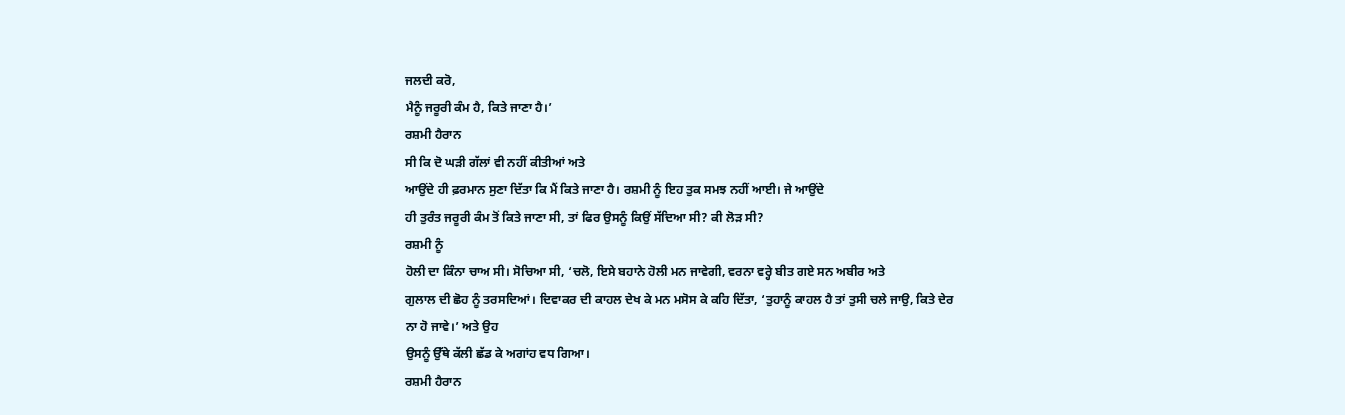ਜਲਦੀ ਕਰੋ,
ਮੈਨੂੰ ਜਰੂਰੀ ਕੰਮ ਹੈ, ਕਿਤੇ ਜਾਣਾ ਹੈ।’
ਰਸ਼ਮੀ ਹੈਰਾਨ
ਸੀ ਕਿ ਦੋ ਘੜੀ ਗੱਲਾਂ ਵੀ ਨਹੀਂ ਕੀਤੀਆਂ ਅਤੇ
ਆਉਂਦੇ ਹੀ ਫ਼ਰਮਾਨ ਸੁਣਾ ਦਿੱਤਾ ਕਿ ਮੈਂ ਕਿਤੇ ਜਾਣਾ ਹੈ। ਰਸ਼ਮੀ ਨੂੰ ਇਹ ਤੁਕ ਸਮਝ ਨਹੀਂ ਆਈ। ਜੇ ਆਉਂਦੇ
ਹੀ ਤੁਰੰਤ ਜਰੂਰੀ ਕੰਮ ਤੋਂ ਕਿਤੇ ਜਾਣਾ ਸੀ, ਤਾਂ ਫਿਰ ਉਸਨੂੰ ਕਿਉਂ ਸੱਦਿਆ ਸੀ? ਕੀ ਲੋੜ ਸੀ?
ਰਸ਼ਮੀ ਨੂੰ
ਹੋਲੀ ਦਾ ਕਿੰਨਾ ਚਾਅ ਸੀ। ਸੋਚਿਆ ਸੀ, ‘ਚਲੋ, ਇਸੇ ਬਹਾਨੇ ਹੋਲੀ ਮਨ ਜਾਵੇਗੀ, ਵਰਨਾ ਵਰ੍ਹੇ ਬੀਤ ਗਏ ਸਨ ਅਬੀਰ ਅਤੇ
ਗੁਲਾਲ ਦੀ ਛੋਹ ਨੂੰ ਤਰਸਦਿਆਂ। ਦਿਵਾਕਰ ਦੀ ਕਾਹਲ ਦੇਖ ਕੇ ਮਨ ਮਸੋਸ ਕੇ ਕਹਿ ਦਿੱਤਾ, ‘ਤੁਹਾਨੂੰ ਕਾਹਲ ਹੈ ਤਾਂ ਤੁਸੀ ਚਲੇ ਜਾਉ, ਕਿਤੇ ਦੇਰ
ਨਾ ਹੋ ਜਾਵੇ।’ ਅਤੇ ਉਹ
ਉਸਨੂੰ ਉੱਥੇ ਕੱਲੀ ਛੱਡ ਕੇ ਅਗਾਂਹ ਵਧ ਗਿਆ।
ਰਸ਼ਮੀ ਹੈਰਾਨ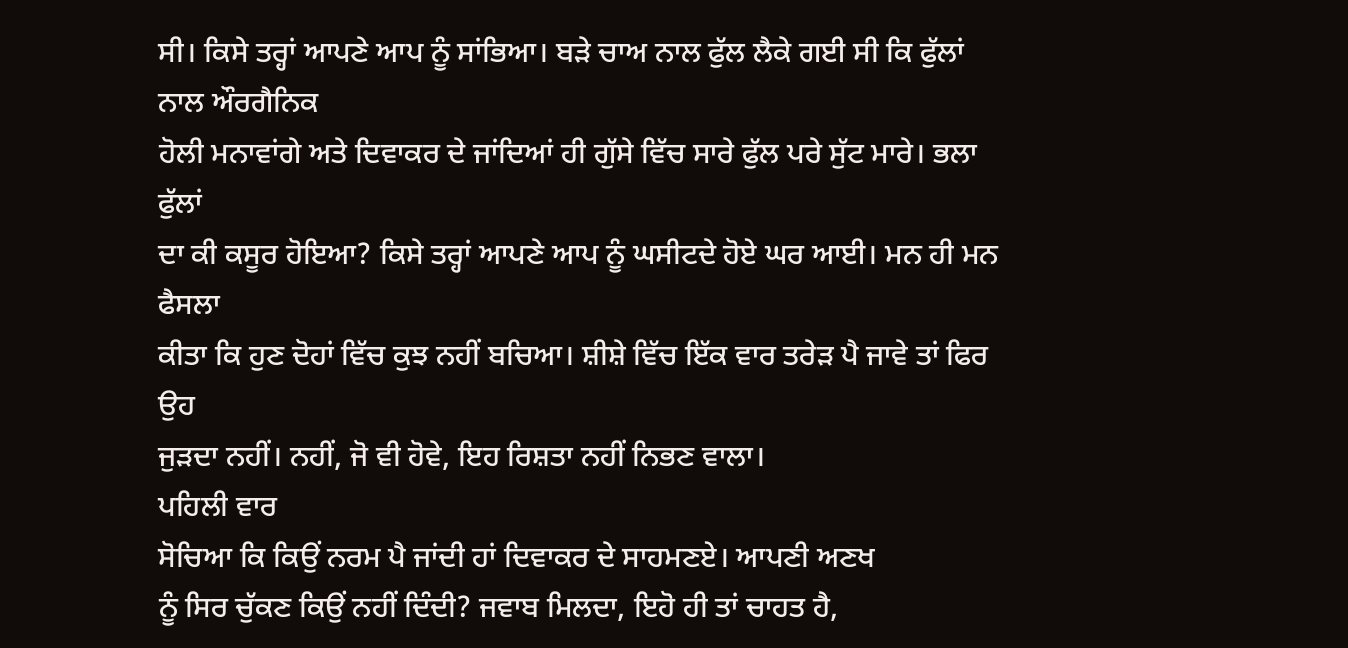ਸੀ। ਕਿਸੇ ਤਰ੍ਹਾਂ ਆਪਣੇ ਆਪ ਨੂੰ ਸਾਂਭਿਆ। ਬੜੇ ਚਾਅ ਨਾਲ ਫੁੱਲ ਲੈਕੇ ਗਈ ਸੀ ਕਿ ਫੁੱਲਾਂ ਨਾਲ ਔਰਗੈਨਿਕ
ਹੋਲੀ ਮਨਾਵਾਂਗੇ ਅਤੇ ਦਿਵਾਕਰ ਦੇ ਜਾਂਦਿਆਂ ਹੀ ਗੁੱਸੇ ਵਿੱਚ ਸਾਰੇ ਫੁੱਲ ਪਰੇ ਸੁੱਟ ਮਾਰੇ। ਭਲਾ ਫੁੱਲਾਂ
ਦਾ ਕੀ ਕਸੂਰ ਹੋਇਆ? ਕਿਸੇ ਤਰ੍ਹਾਂ ਆਪਣੇ ਆਪ ਨੂੰ ਘਸੀਟਦੇ ਹੋਏ ਘਰ ਆਈ। ਮਨ ਹੀ ਮਨ ਫੈਸਲਾ
ਕੀਤਾ ਕਿ ਹੁਣ ਦੋਹਾਂ ਵਿੱਚ ਕੁਝ ਨਹੀਂ ਬਚਿਆ। ਸ਼ੀਸ਼ੇ ਵਿੱਚ ਇੱਕ ਵਾਰ ਤਰੇੜ ਪੈ ਜਾਵੇ ਤਾਂ ਫਿਰ ਉਹ
ਜੁੜਦਾ ਨਹੀਂ। ਨਹੀਂ, ਜੋ ਵੀ ਹੋਵੇ, ਇਹ ਰਿਸ਼ਤਾ ਨਹੀਂ ਨਿਭਣ ਵਾਲਾ।
ਪਹਿਲੀ ਵਾਰ
ਸੋਚਿਆ ਕਿ ਕਿਉਂ ਨਰਮ ਪੈ ਜਾਂਦੀ ਹਾਂ ਦਿਵਾਕਰ ਦੇ ਸਾਹਮਣਏ। ਆਪਣੀ ਅਣਖ
ਨੂੰ ਸਿਰ ਚੁੱਕਣ ਕਿਉਂ ਨਹੀਂ ਦਿੰਦੀ? ਜਵਾਬ ਮਿਲਦਾ, ਇਹੋ ਹੀ ਤਾਂ ਚਾਹਤ ਹੈ,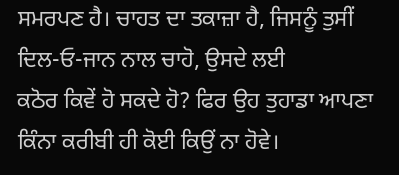ਸਮਰਪਣ ਹੈ। ਚਾਹਤ ਦਾ ਤਕਾਜ਼ਾ ਹੈ, ਜਿਸਨੂੰ ਤੁਸੀਂ ਦਿਲ-ਓ-ਜਾਨ ਨਾਲ ਚਾਹੋ, ਉਸਦੇ ਲਈ
ਕਠੋਰ ਕਿਵੇਂ ਹੋ ਸਕਦੇ ਹੋ? ਫਿਰ ਉਹ ਤੁਹਾਡਾ ਆਪਣਾ ਕਿੰਨਾ ਕਰੀਬੀ ਹੀ ਕੋਈ ਕਿਉਂ ਨਾ ਹੋਵੇ।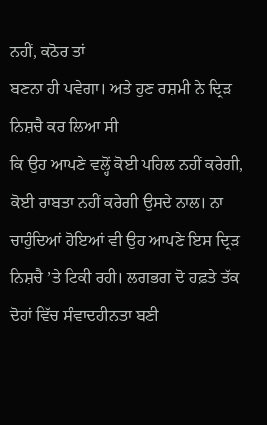ਨਹੀਂ, ਕਠੋਰ ਤਾਂ
ਬਣਨਾ ਹੀ ਪਵੇਗਾ। ਅਤੇ ਹੁਣ ਰਸ਼ਮੀ ਨੇ ਦ੍ਰਿੜ ਨਿਸ਼ਚੈ ਕਰ ਲਿਆ ਸੀ
ਕਿ ਉਹ ਆਪਣੇ ਵਲ੍ਹੋਂ ਕੋਈ ਪਹਿਲ ਨਹੀਂ ਕਰੇਗੀ, ਕੋਈ ਰਾਬਤਾ ਨਹੀਂ ਕਰੇਗੀ ਉਸਦੇ ਨਾਲ। ਨਾ ਚਾਹੁੰਦਿਆਂ ਹੋਇਆਂ ਵੀ ਉਹ ਆਪਣੇ ਇਸ ਦ੍ਰਿੜ ਨਿਸ਼ਚੈ ’ਤੇ ਟਿਕੀ ਰਹੀ। ਲਗਭਗ ਦੋ ਹਫ਼ਤੇ ਤੱਕ ਦੋਹਾਂ ਵਿੱਚ ਸੰਵਾਦਹੀਨਤਾ ਬਣੀ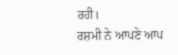ਰਹੀ।
ਰਸ਼ਮੀ ਨੇ ਆਪਣੇ ਆਪ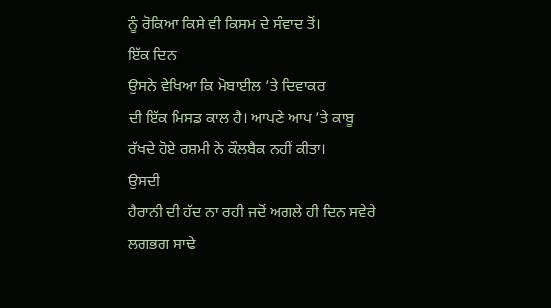ਨੂੰ ਰੋਕਿਆ ਕਿਸੇ ਵੀ ਕਿਸਮ ਦੇ ਸੰਵਾਦ ਤੋਂ।
ਇੱਕ ਦਿਨ
ਉਸਨੇ ਵੇਖਿਆ ਕਿ ਮੋਬਾਈਲ ’ਤੇ ਦਿਵਾਕਰ
ਦੀ ਇੱਕ ਮਿਸਡ ਕਾਲ ਹੈ। ਆਪਣੇ ਆਪ ’ਤੇ ਕਾਬੂ
ਰੱਖਦੇ ਹੋਏ ਰਸ਼ਮੀ ਨੇ ਕੌਲਬੈਕ ਨਹੀਂ ਕੀਤਾ।
ਉਸਦੀ
ਹੈਰਾਨੀ ਦੀ ਹੱਦ ਨਾ ਰਹੀ ਜਦੋਂ ਅਗਲੇ ਹੀ ਦਿਨ ਸਵੇਰੇ ਲਗਭਗ ਸਾਢੇ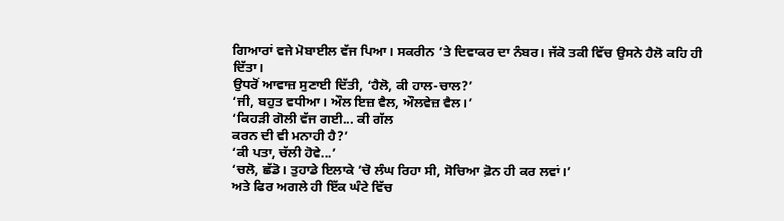ਗਿਆਰਾਂ ਵਜੇ ਮੋਬਾਈਲ ਵੱਜ ਪਿਆ। ਸਕਰੀਨ ’ਤੇ ਦਿਵਾਕਰ ਦਾ ਨੰਬਰ। ਜੱਕੋ ਤਕੀ ਵਿੱਚ ਉਸਨੇ ਹੈਲੋ ਕਹਿ ਹੀ ਦਿੱਤਾ।
ਉਧਰੋਂ ਆਵਾਜ਼ ਸੁਣਾਈ ਦਿੱਤੀ, ‘ਹੈਲੋ, ਕੀ ਹਾਲ-ਚਾਲ?’
‘ਜੀ, ਬਹੁਤ ਵਧੀਆ। ਔਲ ਇਜ਼ ਵੈਲ, ਔਲਵੇਜ਼ ਵੈਲ।’
‘ਕਿਹੜੀ ਗੋਲੀ ਵੱਜ ਗਈ... ਕੀ ਗੱਲ
ਕਰਨ ਦੀ ਵੀ ਮਨਾਹੀ ਹੈ?’
‘ਕੀ ਪਤਾ, ਚੱਲੀ ਹੋਵੇ...’
‘ਚਲੋ, ਛੱਡੋ। ਤੁਹਾਡੇ ਇਲਾਕੇ ’ਚੋ ਲੰਘ ਰਿਹਾ ਸੀ, ਸੋਚਿਆ ਫ਼ੋਨ ਹੀ ਕਰ ਲਵਾਂ।’
ਅਤੇ ਫਿਰ ਅਗਲੇ ਹੀ ਇੱਕ ਘੰਟੇ ਵਿੱਚ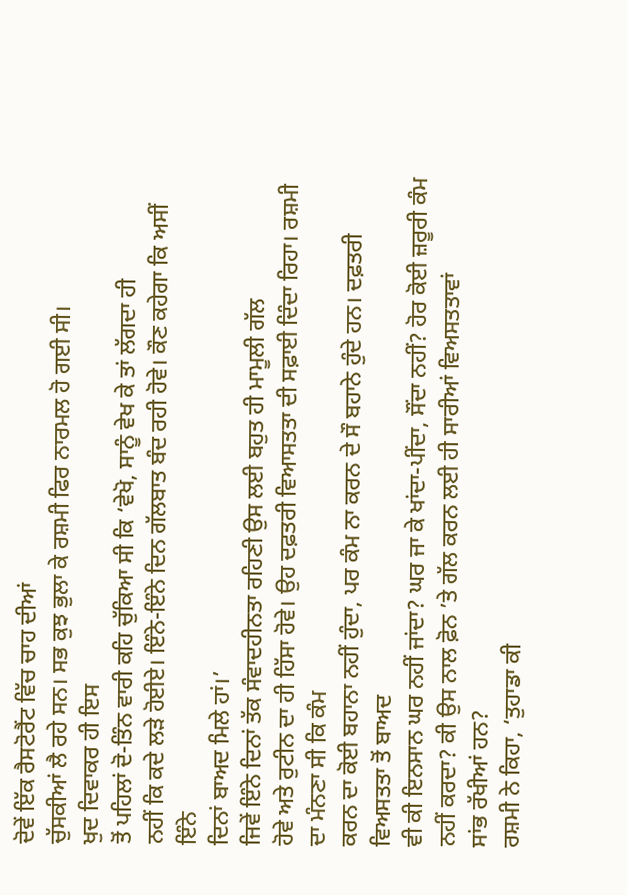ਦੋਵੇਂ ਇੱਕ ਰੈਸਟੋਰੈਂਟ ਵਿੱਚ ਚਾਹ ਦੀਆਂ
ਚੁੱਸਕੀਆਂ ਲੈ ਰਹੇ ਸਨ। ਸਭ ਕੁਝ ਭੁਲਾ ਕੇ ਰਸ਼ਮੀ ਫਿਰ ਨਾਰਮਲ ਹੋ ਗਈ ਸੀ।
ਖੁਦ ਦਿਵਾਕਰ ਹੀ ਇਸ
ਤੋਂ ਪਹਿਲਾਂ ਦੋ-ਤਿੰਨ ਵਾਰੀ ਕਹਿ ਚੁੱਕਿਆ ਸੀ ਕਿ ‘ਵੇਖੋ, ਸਾਨੂੰ ਵੇਖ ਕੇ ਤਾਂ ਲੱਗਦਾ ਹੀ
ਨਹੀਂ ਕਿ ਕਦੇ ਲੜੇ ਹੋਈਏ। ਇੰਨੇ-ਇੰਨੇ ਦਿਨ ਗੱਲਬਾਤ ਬੰਦ ਰਹੀ ਹੋਵੇ। ਕੌਣ ਕਹੇਗਾ ਕਿ ਅਸੀਂ ਇੰਨੇ
ਦਿਨਾਂ ਬਾਅਦ ਮਿਲੇ ਹਾਂ।’
ਜਿਵੇਂ ਇੰਨੇ ਦਿਨਾਂ ਤੱਕ ਸੰਵਾਦਹੀਨਤਾ ਰਹਿਣੀ ਉਸ ਲਈ ਬਹੁਤ ਹੀ ਮਾਮੂਲੀ ਗੱਲ
ਹੋਵੇ ਅਤੇ ਰੁਟੀਨ ਦਾ ਹੀ ਹਿੱਸਾ ਹੋਵੇ। ਉਹ ਦਫ਼ਤਰੀ ਵਿਆਸਤਤਾ ਦੀ ਸਫ਼ਾਈ ਦਿੰਦਾ ਰਿਹਾ। ਰਸ਼ਮੀ ਦਾ ਮੰਨਣਾ ਸੀ ਕਿ ਕੰਮ
ਕਰਨ ਦਾ ਕੋਈ ਬਹਾਨਾ ਨਹੀਂ ਹੁੰਦਾ, ਪਰ ਕੰਮ ਨਾ ਕਰਨ ਦੇ ਸੌ ਬਹਾਨੇ ਹੁੰਦੇ ਹਨ। ਦਫ਼ਤਰੀ ਵਿਅਸਤਤਾ ਤੋਂ ਬਾਅਦ
ਵੀ ਕੀ ਇਨਸਾਨ ਘਰ ਨਹੀਂ ਜਾਂਦਾ? ਘਰ ਜਾ ਕੇ ਖਾਂਦਾ-ਪੀਂਦਾ, ਸੌਂਦਾ ਨਹੀਂ? ਹੋਰ ਕੋਈ ਜ਼ਰੂਰੀ ਕੰਮ ਨਹੀਂ ਕਰਦਾ? ਕੀ ਉਸ ਨਾਲ ਫ਼ੋਨ ’ਤੇ ਗੱਲ ਕਰਨ ਲਈ ਹੀ ਸਾਰੀਆਂ ਵਿਅਸਤਤਾਵਾਂ
ਸਾਂਭ ਰੱਖੀਆਂ ਹਨ?
ਰਸ਼ਮੀ ਨੇ ਕਿਹਾ, ‘ਤੁਹਾਡਾ ਕੀ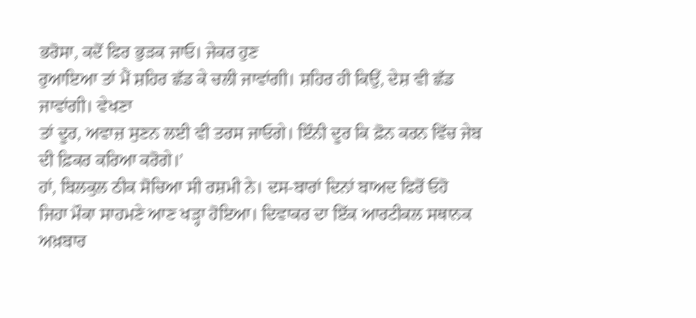ਭਰੋਸਾ, ਕਦੋਂ ਫਿਰ ਭੁੜਕ ਜਾਓ। ਜੇਕਰ ਹੁਣ
ਰੁਆਇਆ ਤਾਂ ਮੈਂ ਸ਼ਹਿਰ ਛੱਡ ਕੇ ਚਲੀ ਜਾਵਾਂਗੀ। ਸ਼ਹਿਰ ਹੀ ਕਿਉਂ, ਦੇਸ਼ ਵੀ ਛੱਡ ਜਾਵਾਂਗੀ। ਵੇਖਣਾ
ਤਾਂ ਦੂਰ, ਅਵਾਜ਼ ਸੁਣਨ ਲਈ ਵੀ ਤਰਸ ਜਾਓਗੇ। ਇੰਨੀ ਦੂਰ ਕਿ ਫ਼ੋਨ ਕਰਨ ਵਿੱਚ ਜੇਬ
ਦੀ ਫ਼ਿਕਰ ਕਰਿਆ ਕਰੋਗੇ।’
ਹਾਂ, ਬਿਲਕੁਲ ਠੀਕ ਸੋਚਿਆ ਸੀ ਰਸ਼ਮੀ ਨੇ। ਦਸ-ਬਾਰਾਂ ਦਿਨਾਂ ਬਾਅਦ ਫਿਰੋਂ ਓਹੋ
ਜਿਹਾ ਮੌਕਾ ਸਾਹਮਣੇ ਆਣ ਖੜ੍ਹਾ ਹੋਇਆ। ਦਿਵਾਕਰ ਦਾ ਇੱਕ ਆਰਟੀਕਲ ਸਥਾਨਕ ਅਖ਼ਬਾਰ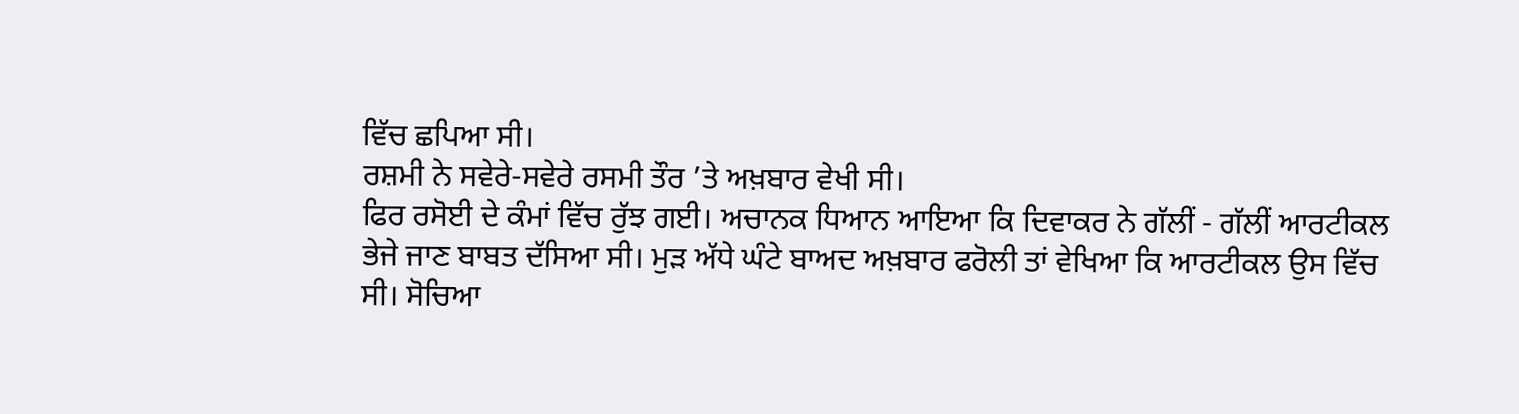ਵਿੱਚ ਛਪਿਆ ਸੀ।
ਰਸ਼ਮੀ ਨੇ ਸਵੇਰੇ-ਸਵੇਰੇ ਰਸਮੀ ਤੌਰ ’ਤੇ ਅਖ਼ਬਾਰ ਵੇਖੀ ਸੀ।
ਫਿਰ ਰਸੋਈ ਦੇ ਕੰਮਾਂ ਵਿੱਚ ਰੁੱਝ ਗਈ। ਅਚਾਨਕ ਧਿਆਨ ਆਇਆ ਕਿ ਦਿਵਾਕਰ ਨੇ ਗੱਲੀਂ - ਗੱਲੀਂ ਆਰਟੀਕਲ
ਭੇਜੇ ਜਾਣ ਬਾਬਤ ਦੱਸਿਆ ਸੀ। ਮੁੜ ਅੱਧੇ ਘੰਟੇ ਬਾਅਦ ਅਖ਼ਬਾਰ ਫਰੋਲੀ ਤਾਂ ਵੇਖਿਆ ਕਿ ਆਰਟੀਕਲ ਉਸ ਵਿੱਚ
ਸੀ। ਸੋਚਿਆ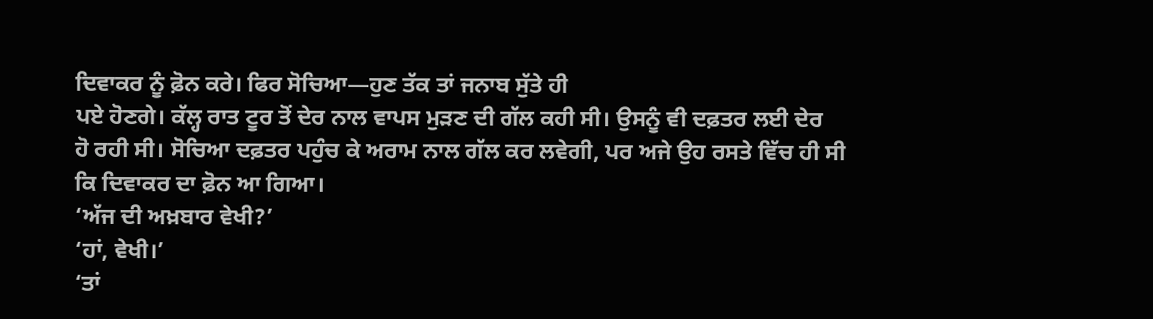ਦਿਵਾਕਰ ਨੂੰ ਫ਼ੋਨ ਕਰੇ। ਫਿਰ ਸੋਚਿਆ—ਹੁਣ ਤੱਕ ਤਾਂ ਜਨਾਬ ਸੁੱਤੇ ਹੀ
ਪਏ ਹੋਣਗੇ। ਕੱਲ੍ਹ ਰਾਤ ਟੂਰ ਤੋਂ ਦੇਰ ਨਾਲ ਵਾਪਸ ਮੁੜਣ ਦੀ ਗੱਲ ਕਹੀ ਸੀ। ਉਸਨੂੰ ਵੀ ਦਫ਼ਤਰ ਲਈ ਦੇਰ
ਹੋ ਰਹੀ ਸੀ। ਸੋਚਿਆ ਦਫ਼ਤਰ ਪਹੁੰਚ ਕੇ ਅਰਾਮ ਨਾਲ ਗੱਲ ਕਰ ਲਵੇਗੀ, ਪਰ ਅਜੇ ਉਹ ਰਸਤੇ ਵਿੱਚ ਹੀ ਸੀ
ਕਿ ਦਿਵਾਕਰ ਦਾ ਫ਼ੋਨ ਆ ਗਿਆ।
‘ਅੱਜ ਦੀ ਅਖ਼ਬਾਰ ਵੇਖੀ?’
‘ਹਾਂ, ਵੇਖੀ।’
‘ਤਾਂ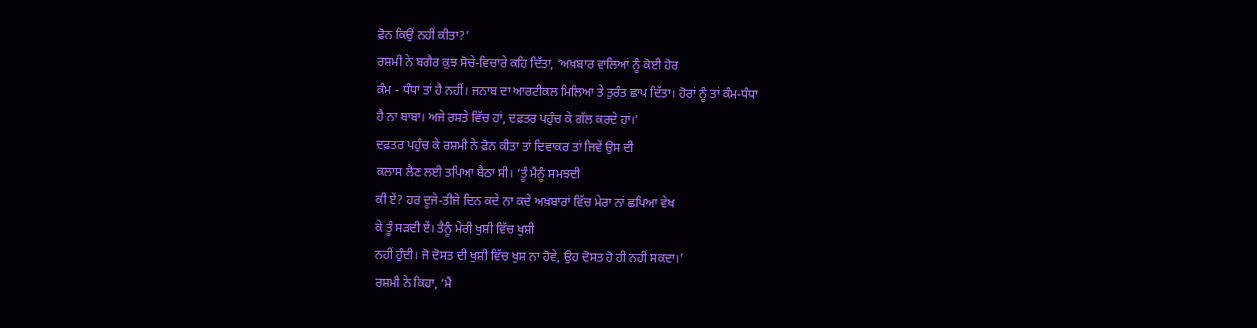ਫ਼ੋਨ ਕਿਉਂ ਨਹੀਂ ਕੀਤਾ?’
ਰਸ਼ਮੀ ਨੇ ਬਗੈਰ ਕੁਝ ਸੋਚੇ-ਵਿਚਾਰੇ ਕਹਿ ਦਿੱਤਾ, ‘ਅਖ਼ਬਾਰ ਵਾਲਿਆਂ ਨੂੰ ਕੋਈ ਹੋਰ
ਕੰਮ - ਧੰਧਾ ਤਾਂ ਹੈ ਨਹੀਂ। ਜਨਾਬ ਦਾ ਆਰਟੀਕਲ ਮਿਲਿਆ ਤੇ ਤੁਰੰਤ ਛਾਪ ਦਿੱਤਾ। ਹੋਰਾਂ ਨੂੰ ਤਾਂ ਕੰਮ-ਧੰਧਾ
ਹੈ ਨਾ ਬਾਬਾ। ਅਜੇ ਰਸਤੇ ਵਿੱਚ ਹਾਂ, ਦਫ਼ਤਰ ਪਹੁੰਚ ਕੇ ਗੱਲ ਕਰਦੇ ਹਾਂ।’
ਦਫ਼ਤਰ ਪਹੁੰਚ ਕੇ ਰਸ਼ਮੀ ਨੇ ਫ਼ੋਨ ਕੀਤਾ ਤਾਂ ਦਿਵਾਕਰ ਤਾਂ ਜਿਵੇਂ ਉਸ ਦੀ
ਕਲਾਸ ਲੈਣ ਲਈ ਤਪਿਆ ਬੈਠਾ ਸੀ। ‘ਤੂੰ ਮੈਂਨੂੰ ਸਮਝਦੀ
ਕੀ ਏਂ? ਹਰ ਦੂਜੇ-ਤੀਜੇ ਦਿਨ ਕਦੇ ਨਾ ਕਦੇ ਅਖ਼ਬਾਰਾਂ ਵਿੱਚ ਮੇਰਾ ਨਾਂ ਛਪਿਆ ਵੇਖ
ਕੇ ਤੂੰ ਸੜਦੀ ਏਂ। ਤੈਨੂੰ ਮੇਰੀ ਖੁਸ਼ੀ ਵਿੱਚ ਖੁਸ਼ੀ
ਨਹੀਂ ਹੁੰਦੀ। ਜੋ ਦੋਸਤ ਦੀ ਖੁਸ਼ੀ ਵਿੱਚ ਖੁਸ਼ ਨਾ ਹੋਵੇ, ਉਹ ਦੋਸਤ ਹੋ ਹੀ ਨਹੀਂ ਸਕਦਾ।’
ਰਸ਼ਮੀ ਨੇ ਕਿਹਾ, ‘ਮੈਂ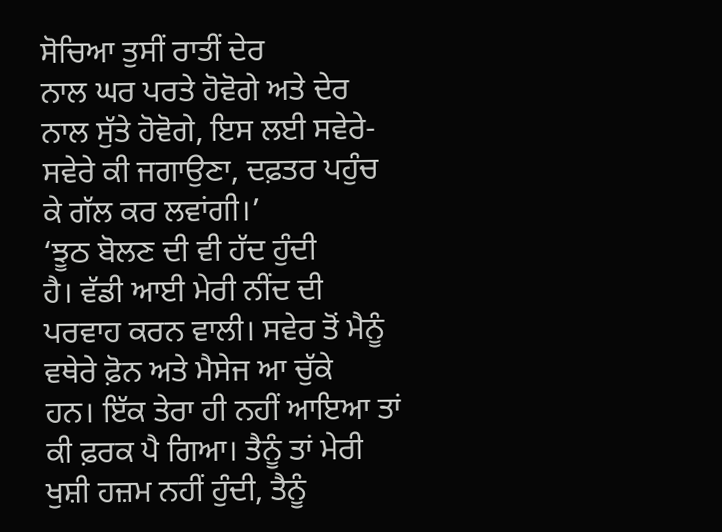ਸੋਚਿਆ ਤੁਸੀਂ ਰਾਤੀਂ ਦੇਰ
ਨਾਲ ਘਰ ਪਰਤੇ ਹੋਵੋਗੇ ਅਤੇ ਦੇਰ ਨਾਲ ਸੁੱਤੇ ਹੋਵੋਗੇ, ਇਸ ਲਈ ਸਵੇਰੇ-ਸਵੇਰੇ ਕੀ ਜਗਾਉਣਾ, ਦਫ਼ਤਰ ਪਹੁੰਚ ਕੇ ਗੱਲ ਕਰ ਲਵਾਂਗੀ।’
‘ਝੂਠ ਬੋਲਣ ਦੀ ਵੀ ਹੱਦ ਹੁੰਦੀ
ਹੈ। ਵੱਡੀ ਆਈ ਮੇਰੀ ਨੀਂਦ ਦੀ ਪਰਵਾਹ ਕਰਨ ਵਾਲੀ। ਸਵੇਰ ਤੋਂ ਮੈਨੂੰ ਵਥੇਰੇ ਫ਼ੋਨ ਅਤੇ ਮੈਸੇਜ ਆ ਚੁੱਕੇ
ਹਨ। ਇੱਕ ਤੇਰਾ ਹੀ ਨਹੀਂ ਆਇਆ ਤਾਂ ਕੀ ਫ਼ਰਕ ਪੈ ਗਿਆ। ਤੈਨੂੰ ਤਾਂ ਮੇਰੀ ਖੁਸ਼ੀ ਹਜ਼ਮ ਨਹੀਂ ਹੁੰਦੀ, ਤੈਨੂੰ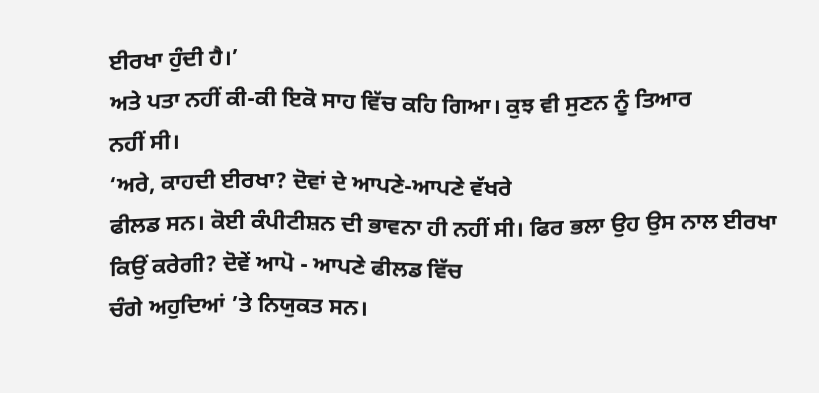ਈਰਖਾ ਹੁੰਦੀ ਹੈ।’
ਅਤੇ ਪਤਾ ਨਹੀਂ ਕੀ-ਕੀ ਇਕੋ ਸਾਹ ਵਿੱਚ ਕਹਿ ਗਿਆ। ਕੁਝ ਵੀ ਸੁਣਨ ਨੂੰ ਤਿਆਰ
ਨਹੀਂ ਸੀ।
‘ਅਰੇ, ਕਾਹਦੀ ਈਰਖਾ? ਦੋਵਾਂ ਦੇ ਆਪਣੇ-ਆਪਣੇ ਵੱਖਰੇ
ਫੀਲਡ ਸਨ। ਕੋਈ ਕੰਪੀਟੀਸ਼ਨ ਦੀ ਭਾਵਨਾ ਹੀ ਨਹੀਂ ਸੀ। ਫਿਰ ਭਲਾ ਉਹ ਉਸ ਨਾਲ ਈਰਖਾ ਕਿਉਂ ਕਰੇਗੀ? ਦੋਵੇਂ ਆਪੋ - ਆਪਣੇ ਫੀਲਡ ਵਿੱਚ
ਚੰਗੇ ਅਹੁਦਿਆਂ ’ਤੇ ਨਿਯੁਕਤ ਸਨ।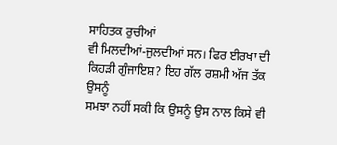ਸਾਹਿਤਕ ਰੁਚੀਆਂ
ਵੀ ਮਿਲਦੀਆਂ-ਜੁਲਦੀਆਂ ਸਨ। ਫਿਰ ਈਰਖਾ ਦੀ ਕਿਹੜੀ ਗੁੰਜਾਇਸ਼? ਇਹ ਗੱਲ ਰਸ਼ਮੀ ਅੱਜ ਤੱਕ ਉਸਨੂੰ
ਸਮਝਾ ਨਹੀਂ ਸਕੀ ਕਿ ਉਸਨੂੰ ਉਸ ਨਾਲ ਕਿਸੇ ਵੀ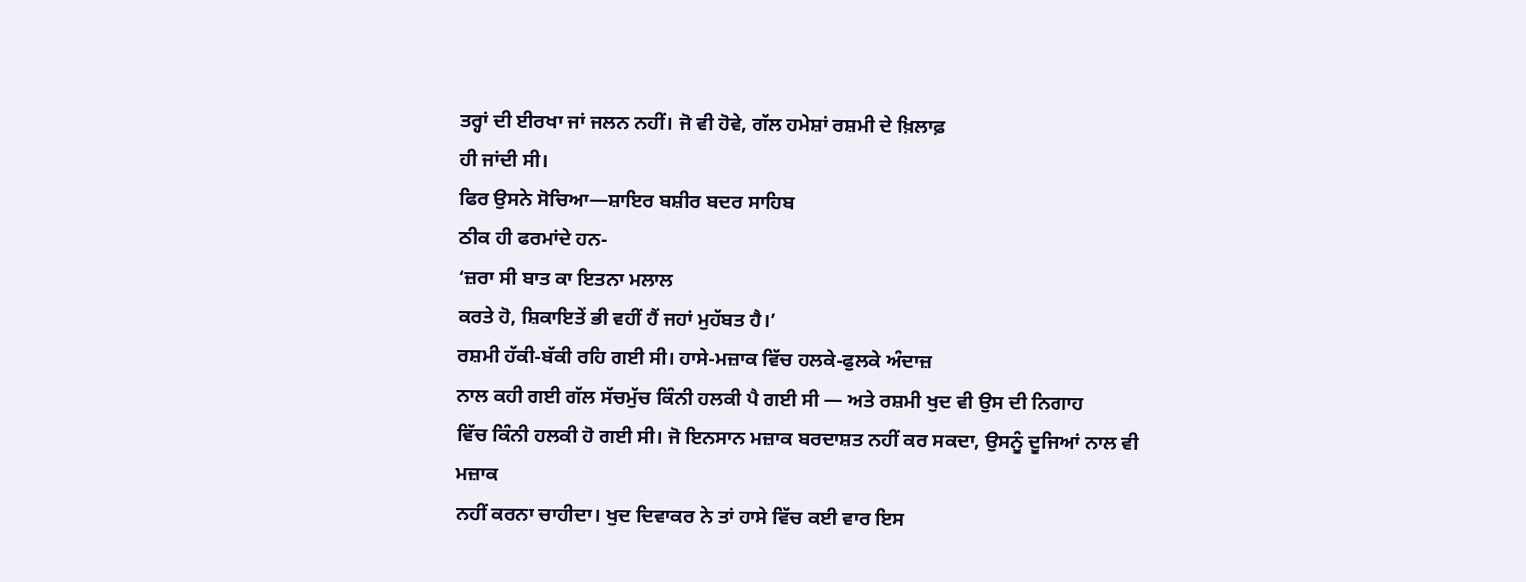ਤਰ੍ਹਾਂ ਦੀ ਈਰਖਾ ਜਾਂ ਜਲਨ ਨਹੀਂ। ਜੋ ਵੀ ਹੋਵੇ, ਗੱਲ ਹਮੇਸ਼ਾਂ ਰਸ਼ਮੀ ਦੇ ਖ਼ਿਲਾਫ਼
ਹੀ ਜਾਂਦੀ ਸੀ।
ਫਿਰ ਉਸਨੇ ਸੋਚਿਆ—ਸ਼ਾਇਰ ਬਸ਼ੀਰ ਬਦਰ ਸਾਹਿਬ
ਠੀਕ ਹੀ ਫਰਮਾਂਦੇ ਹਨ-
‘ਜ਼ਰਾ ਸੀ ਬਾਤ ਕਾ ਇਤਨਾ ਮਲਾਲ
ਕਰਤੇ ਹੋ, ਸ਼ਿਕਾਇਤੇਂ ਭੀ ਵਹੀਂ ਹੈਂ ਜਹਾਂ ਮੁਹੱਬਤ ਹੈ।’
ਰਸ਼ਮੀ ਹੱਕੀ-ਬੱਕੀ ਰਹਿ ਗਈ ਸੀ। ਹਾਸੇ-ਮਜ਼ਾਕ ਵਿੱਚ ਹਲਕੇ-ਫੁਲਕੇ ਅੰਦਾਜ਼
ਨਾਲ ਕਹੀ ਗਈ ਗੱਲ ਸੱਚਮੁੱਚ ਕਿੰਨੀ ਹਲਕੀ ਪੈ ਗਈ ਸੀ — ਅਤੇ ਰਸ਼ਮੀ ਖੁਦ ਵੀ ਉਸ ਦੀ ਨਿਗਾਹ
ਵਿੱਚ ਕਿੰਨੀ ਹਲਕੀ ਹੋ ਗਈ ਸੀ। ਜੋ ਇਨਸਾਨ ਮਜ਼ਾਕ ਬਰਦਾਸ਼ਤ ਨਹੀਂ ਕਰ ਸਕਦਾ, ਉਸਨੂੰ ਦੂਜਿਆਂ ਨਾਲ ਵੀ ਮਜ਼ਾਕ
ਨਹੀਂ ਕਰਨਾ ਚਾਹੀਦਾ। ਖੁਦ ਦਿਵਾਕਰ ਨੇ ਤਾਂ ਹਾਸੇ ਵਿੱਚ ਕਈ ਵਾਰ ਇਸ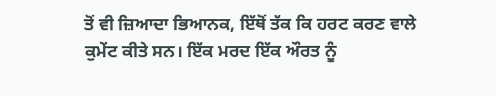ਤੋਂ ਵੀ ਜ਼ਿਆਦਾ ਭਿਆਨਕ, ਇੱਥੋਂ ਤੱਕ ਕਿ ਹਰਟ ਕਰਣ ਵਾਲੇ ਕੁਮੇਂਟ ਕੀਤੇ ਸਨ। ਇੱਕ ਮਰਦ ਇੱਕ ਔਰਤ ਨੂੰ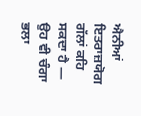ਐਨੀਆਂ ਇਤਰਾਜ਼ਯੋਗ
ਗੱਲਾਂ ਕਹਿ ਸਕਦਾ ਹੈ — ਉਹ ਵੀ ਚੰਗਾ ਭਲਾ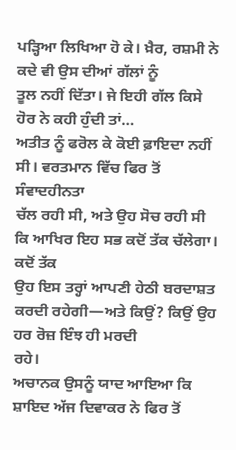ਪੜ੍ਹਿਆ ਲਿਖਿਆ ਹੋ ਕੇ। ਖ਼ੈਰ, ਰਸ਼ਮੀ ਨੇ ਕਦੇ ਵੀ ਉਸ ਦੀਆਂ ਗੱਲਾਂ ਨੂੰ
ਤੂਲ ਨਹੀਂ ਦਿੱਤਾ। ਜੇ ਇਹੀ ਗੱਲ ਕਿਸੇ ਹੋਰ ਨੇ ਕਹੀ ਹੁੰਦੀ ਤਾਂ…
ਅਤੀਤ ਨੂੰ ਫਰੋਲ ਕੇ ਕੋਈ ਫ਼ਾਇਦਾ ਨਹੀਂ ਸੀ। ਵਰਤਮਾਨ ਵਿੱਚ ਫਿਰ ਤੋਂ ਸੰਵਾਦਹੀਨਤਾ
ਚੱਲ ਰਹੀ ਸੀ, ਅਤੇ ਉਹ ਸੋਚ ਰਹੀ ਸੀ ਕਿ ਆਖਿਰ ਇਹ ਸਭ ਕਦੋਂ ਤੱਕ ਚੱਲੇਗਾ। ਕਦੋਂ ਤੱਕ
ਉਹ ਇਸ ਤਰ੍ਹਾਂ ਆਪਣੀ ਹੇਠੀ ਬਰਦਾਸ਼ਤ ਕਰਦੀ ਰਹੇਗੀ—ਅਤੇ ਕਿਉਂ? ਕਿਉਂ ਉਹ ਹਰ ਰੋਜ਼ ਇੰਝ ਹੀ ਮਰਦੀ
ਰਹੇ।
ਅਚਾਨਕ ਉਸਨੂੰ ਯਾਦ ਆਇਆ ਕਿ ਸ਼ਾਇਦ ਅੱਜ ਦਿਵਾਕਰ ਨੇ ਫਿਰ ਤੋਂ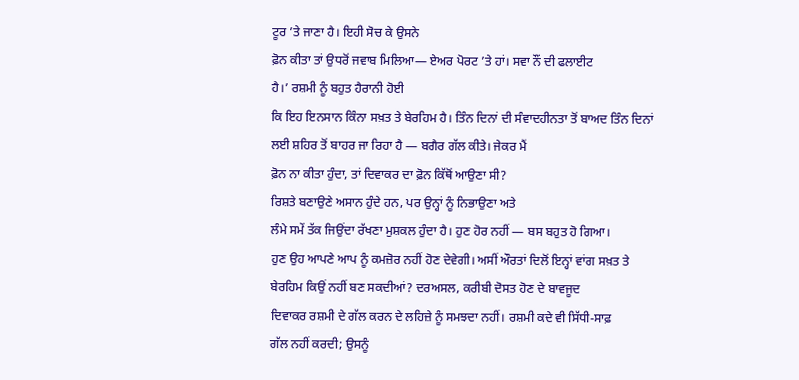ਟੂਰ ’ਤੇ ਜਾਣਾ ਹੈ। ਇਹੀ ਸੋਚ ਕੇ ਉਸਨੇ
ਫ਼ੋਨ ਕੀਤਾ ਤਾਂ ਉਧਰੋਂ ਜਵਾਬ ਮਿਲਿਆ— ਏਅਰ ਪੋਰਟ ’ਤੇ ਹਾਂ। ਸਵਾ ਨੌਂ ਦੀ ਫਲਾਈਟ
ਹੈ।’ ਰਸ਼ਮੀ ਨੂੰ ਬਹੁਤ ਹੈਰਾਨੀ ਹੋਈ
ਕਿ ਇਹ ਇਨਸਾਨ ਕਿੰਨਾ ਸਖ਼ਤ ਤੇ ਬੇਰਹਿਮ ਹੈ। ਤਿੰਨ ਦਿਨਾਂ ਦੀ ਸੰਵਾਦਹੀਨਤਾ ਤੋਂ ਬਾਅਦ ਤਿੰਨ ਦਿਨਾਂ
ਲਈ ਸ਼ਹਿਰ ਤੋਂ ਬਾਹਰ ਜਾ ਰਿਹਾ ਹੈ — ਬਗੈਰ ਗੱਲ ਕੀਤੇ। ਜੇਕਰ ਮੈਂ
ਫ਼ੋਨ ਨਾ ਕੀਤਾ ਹੁੰਦਾ, ਤਾਂ ਦਿਵਾਕਰ ਦਾ ਫ਼ੋਨ ਕਿੱਥੋਂ ਆਉਣਾ ਸੀ?
ਰਿਸ਼ਤੇ ਬਣਾਉਣੇ ਅਸਾਨ ਹੁੰਦੇ ਹਨ, ਪਰ ਉਨ੍ਹਾਂ ਨੂੰ ਨਿਭਾਉਣਾ ਅਤੇ
ਲੰਮੇ ਸਮੇਂ ਤੱਕ ਜਿਉਂਦਾ ਰੱਖਣਾ ਮੁਸ਼ਕਲ ਹੁੰਦਾ ਹੈ। ਹੁਣ ਹੋਰ ਨਹੀਂ — ਬਸ ਬਹੁਤ ਹੋ ਗਿਆ।
ਹੁਣ ਉਹ ਆਪਣੇ ਆਪ ਨੂੰ ਕਮਜ਼ੋਰ ਨਹੀਂ ਹੋਣ ਦੇਵੇਗੀ। ਅਸੀਂ ਔਰਤਾਂ ਦਿਲੋਂ ਇਨ੍ਹਾਂ ਵਾਂਗ ਸਖ਼ਤ ਤੇ
ਬੇਰਹਿਮ ਕਿਉਂ ਨਹੀਂ ਬਣ ਸਕਦੀਆਂ? ਦਰਅਸਲ, ਕਰੀਬੀ ਦੋਸਤ ਹੋਣ ਦੇ ਬਾਵਜੂਦ
ਦਿਵਾਕਰ ਰਸ਼ਮੀ ਦੇ ਗੱਲ ਕਰਨ ਦੇ ਲਹਿਜ਼ੇ ਨੂੰ ਸਮਝਦਾ ਨਹੀਂ। ਰਸ਼ਮੀ ਕਦੇ ਵੀ ਸਿੱਧੀ-ਸਾਫ਼
ਗੱਲ ਨਹੀਂ ਕਰਦੀ; ਉਸਨੂੰ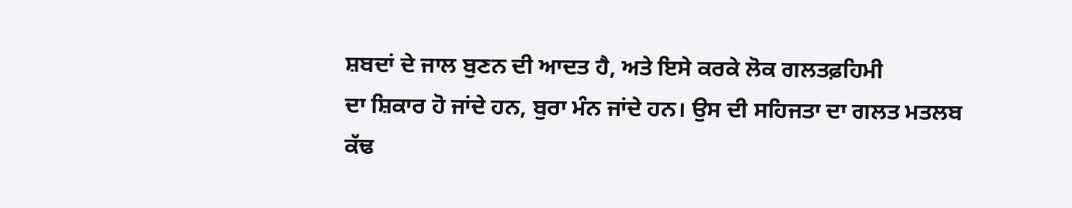ਸ਼ਬਦਾਂ ਦੇ ਜਾਲ ਬੁਣਨ ਦੀ ਆਦਤ ਹੈ, ਅਤੇ ਇਸੇ ਕਰਕੇ ਲੋਕ ਗਲਤਫ਼ਹਿਮੀ
ਦਾ ਸ਼ਿਕਾਰ ਹੋ ਜਾਂਦੇ ਹਨ, ਬੁਰਾ ਮੰਨ ਜਾਂਦੇ ਹਨ। ਉਸ ਦੀ ਸਹਿਜਤਾ ਦਾ ਗਲਤ ਮਤਲਬ ਕੱਢ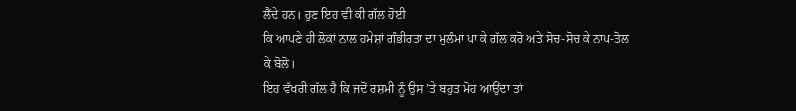ਲੈਂਦੇ ਹਨ। ਹੁਣ ਇਹ ਵੀ ਕੀ ਗੱਲ ਹੋਈ
ਕਿ ਆਪਣੇ ਹੀ ਲੋਕਾਂ ਨਾਲ ਹਮੇਸ਼ਾਂ ਗੰਭੀਰਤਾ ਦਾ ਮੁਲੰਮਾ ਪਾ ਕੇ ਗੱਲ ਕਰੋ ਅਤੇ ਸੋਚ-ਸੋਚ ਕੇ ਨਾਪ-ਤੋਲ
ਕੇ ਬੋਲੋ।
ਇਹ ਵੱਖਰੀ ਗੱਲ ਹੈ ਕਿ ਜਦੋਂ ਰਸ਼ਮੀ ਨੂੰ ਉਸ ’ਤੇ ਬਹੁਤ ਮੋਹ ਆਉਂਦਾ ਤਾਂ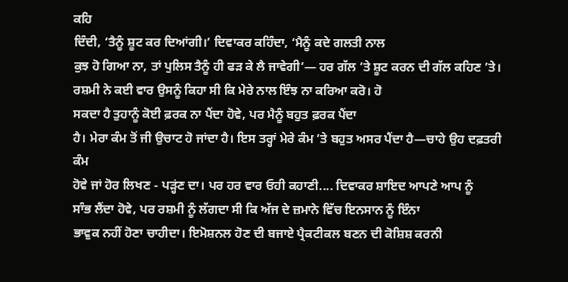ਕਹਿ
ਦਿੰਦੀ, ‘ਤੈਨੂੰ ਸ਼ੂਟ ਕਰ ਦਿਆਂਗੀ।’ ਦਿਵਾਕਰ ਕਹਿੰਦਾ, ‘ਮੈਨੂੰ ਕਦੇ ਗਲਤੀ ਨਾਲ
ਕੁਝ ਹੋ ਗਿਆ ਨਾ, ਤਾਂ ਪੁਲਿਸ ਤੈਨੂੰ ਹੀ ਫੜ ਕੇ ਲੈ ਜਾਵੇਗੀ’— ਹਰ ਗੱਲ ’ਤੇ ਸ਼ੂਟ ਕਰਨ ਦੀ ਗੱਲ ਕਹਿਣ ’ਤੇ।
ਰਸ਼ਮੀ ਨੇ ਕਈ ਵਾਰ ਉਸਨੂੰ ਕਿਹਾ ਸੀ ਕਿ ਮੇਰੇ ਨਾਲ ਇੰਝ ਨਾ ਕਰਿਆ ਕਰੋ। ਹੋ
ਸਕਦਾ ਹੈ ਤੁਹਾਨੂੰ ਕੋਈ ਫ਼ਰਕ ਨਾ ਪੈਂਦਾ ਹੋਵੇ, ਪਰ ਮੈਨੂੰ ਬਹੁਤ ਫ਼ਰਕ ਪੈਂਦਾ
ਹੈ। ਮੇਰਾ ਕੰਮ ਤੋਂ ਜੀ ਉਚਾਟ ਹੋ ਜਾਂਦਾ ਹੈ। ਇਸ ਤਰ੍ਹਾਂ ਮੇਰੇ ਕੰਮ ’ਤੇ ਬਹੁਤ ਅਸਰ ਪੈਂਦਾ ਹੈ—ਚਾਹੇ ਉਹ ਦਫ਼ਤਰੀ ਕੰਮ
ਹੋਵੇ ਜਾਂ ਹੋਰ ਲਿਖਣ - ਪੜ੍ਹਂਣ ਦਾ। ਪਰ ਹਰ ਵਾਰ ਓਹੀ ਕਹਾਣੀ.... ਦਿਵਾਕਰ ਸ਼ਾਇਦ ਆਪਣੇ ਆਪ ਨੂੰ
ਸਾੰਭ ਲੈਂਦਾ ਹੋਵੇ, ਪਰ ਰਸ਼ਮੀ ਨੂੰ ਲੱਗਦਾ ਸੀ ਕਿ ਅੱਜ ਦੇ ਜ਼ਮਾਨੇ ਵਿੱਚ ਇਨਸਾਨ ਨੂੰ ਇੰਨਾ
ਭਾਵੁਕ ਨਹੀਂ ਹੋਣਾ ਚਾਹੀਦਾ। ਇਮੋਸ਼ਨਲ ਹੋਣ ਦੀ ਬਜਾਏ ਪ੍ਰੈਕਟੀਕਲ ਬਣਨ ਦੀ ਕੋਸ਼ਿਸ਼ ਕਰਨੀ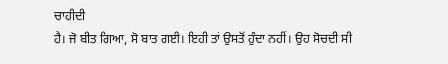ਚਾਹੀਦੀ
ਹੈ। ਜੋ ਬੀਤ ਗਿਆ, ਸੋ ਬਾਤ ਗਈ। ਇਹੀ ਤਾਂ ਉਸਤੋਂ ਹੁੰਦਾ ਨਹੀਂ। ਉਹ ਸੋਚਦੀ ਸੀ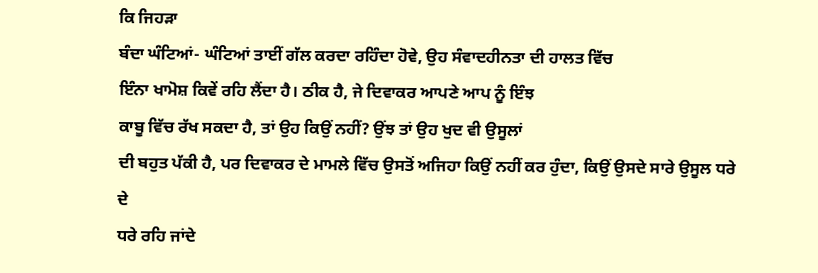ਕਿ ਜਿਹੜਾ
ਬੰਦਾ ਘੰਟਿਆਂ- ਘੰਟਿਆਂ ਤਾਈਂ ਗੱਲ ਕਰਦਾ ਰਹਿੰਦਾ ਹੋਵੇ, ਉਹ ਸੰਵਾਦਹੀਨਤਾ ਦੀ ਹਾਲਤ ਵਿੱਚ
ਇੰਨਾ ਖਾਮੋਸ਼ ਕਿਵੇਂ ਰਹਿ ਲੈਂਦਾ ਹੈ। ਠੀਕ ਹੈ, ਜੇ ਦਿਵਾਕਰ ਆਪਣੇ ਆਪ ਨੂੰ ਇੰਝ
ਕਾਬੂ ਵਿੱਚ ਰੱਖ ਸਕਦਾ ਹੈ, ਤਾਂ ਉਹ ਕਿਉਂ ਨਹੀਂ? ਉਂਝ ਤਾਂ ਉਹ ਖੁਦ ਵੀ ਉਸੂਲਾਂ
ਦੀ ਬਹੁਤ ਪੱਕੀ ਹੈ, ਪਰ ਦਿਵਾਕਰ ਦੇ ਮਾਮਲੇ ਵਿੱਚ ਉਸਤੋਂ ਅਜਿਹਾ ਕਿਉਂ ਨਹੀਂ ਕਰ ਹੁੰਦਾ, ਕਿਉਂ ਉਸਦੇ ਸਾਰੇ ਉਸੂਲ ਧਰੇ ਦੇ
ਧਰੇ ਰਹਿ ਜਾਂਦੇ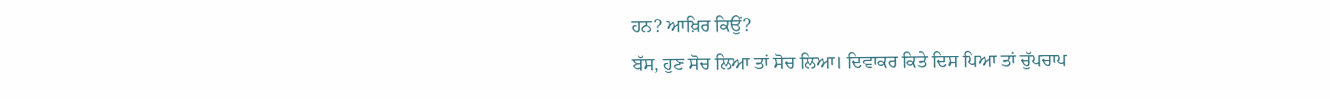ਹਨ? ਆਖ਼ਿਰ ਕਿਉਂ?
ਬੱਸ, ਹੁਣ ਸੋਚ ਲਿਆ ਤਾਂ ਸੋਚ ਲਿਆ। ਦਿਵਾਕਰ ਕਿਤੇ ਦਿਸ ਪਿਆ ਤਾਂ ਚੁੱਪਚਾਪ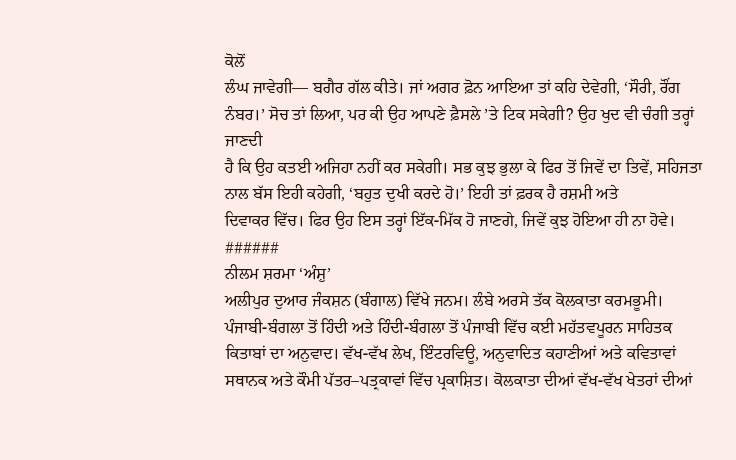ਕੋਲੋਂ
ਲੰਘ ਜਾਵੇਗੀ— ਬਗੈਰ ਗੱਲ ਕੀਤੇ। ਜਾਂ ਅਗਰ ਫ਼ੋਨ ਆਇਆ ਤਾਂ ਕਹਿ ਦੇਵੇਗੀ, ‘ਸੌਰੀ, ਰੌਂਗ ਨੰਬਰ।’ ਸੋਚ ਤਾਂ ਲਿਆ, ਪਰ ਕੀ ਉਹ ਆਪਣੇ ਫ਼ੈਸਲੇ ’ਤੇ ਟਿਕ ਸਕੇਗੀ? ਉਹ ਖੁਦ ਵੀ ਚੰਗੀ ਤਰ੍ਹਾਂ ਜਾਣਦੀ
ਹੈ ਕਿ ਉਹ ਕਤਈ ਅਜਿਹਾ ਨਹੀਂ ਕਰ ਸਕੇਗੀ। ਸਭ ਕੁਝ ਭੁਲਾ ਕੇ ਫਿਰ ਤੋਂ ਜਿਵੇਂ ਦਾ ਤਿਵੇਂ, ਸਹਿਜਤਾ ਨਾਲ ਬੱਸ ਇਹੀ ਕਹੇਗੀ, ‘ਬਹੁਤ ਦੁਖੀ ਕਰਦੇ ਹੋ।’ ਇਹੀ ਤਾਂ ਫ਼ਰਕ ਹੈ ਰਸ਼ਮੀ ਅਤੇ
ਦਿਵਾਕਰ ਵਿੱਚ। ਫਿਰ ਉਹ ਇਸ ਤਰ੍ਹਾਂ ਇੱਕ-ਮਿੱਕ ਹੋ ਜਾਣਗੇ, ਜਿਵੇਂ ਕੁਝ ਹੋਇਆ ਹੀ ਨਾ ਹੋਵੇ।
######
ਨੀਲਮ ਸ਼ਰਮਾ ‘ਅੰਸ਼ੁ’
ਅਲੀਪੁਰ ਦੁਆਰ ਜੰਕਸ਼ਨ (ਬੰਗਾਲ) ਵਿੱਖੇ ਜਨਮ। ਲੰਬੇ ਅਰਸੇ ਤੱਕ ਕੋਲਕਾਤਾ ਕਰਮਭੂਮੀ। ਪੰਜਾਬੀ-ਬੰਗਲਾ ਤੋਂ ਹਿੰਦੀ ਅਤੇ ਹਿੰਦੀ-ਬੰਗਲਾ ਤੋਂ ਪੰਜਾਬੀ ਵਿੱਚ ਕਈ ਮਹੱਤਵਪੂਰਨ ਸਾਹਿਤਕ ਕਿਤਾਬਾਂ ਦਾ ਅਨੁਵਾਦ। ਵੱਖ-ਵੱਖ ਲੇਖ, ਇੰਟਰਵਿਊ, ਅਨੁਵਾਦਿਤ ਕਹਾਣੀਆਂ ਅਤੇ ਕਵਿਤਾਵਾਂ ਸਥਾਨਕ ਅਤੇ ਕੌਮੀ ਪੱਤਰ–ਪਤ੍ਰਕਾਵਾਂ ਵਿੱਚ ਪ੍ਰਕਾਸ਼ਿਤ। ਕੋਲਕਾਤਾ ਦੀਆਂ ਵੱਖ-ਵੱਖ ਖੇਤਰਾਂ ਦੀਆਂ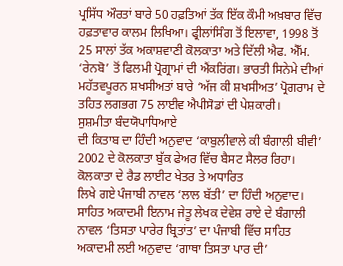ਪ੍ਰਸਿੱਧ ਔਰਤਾਂ ਬਾਰੇ 50 ਹਫ਼ਤਿਆਂ ਤੱਕ ਇੱਕ ਕੌਮੀ ਅਖ਼ਬਾਰ ਵਿੱਚ ਹਫ਼ਤਾਵਾਰ ਕਾਲਮ ਲਿਖਿਆ। ਫ੍ਰੀਲਾਂਸਿੰਗ ਤੋਂ ਇਲਾਵਾ, 1998 ਤੋਂ 25 ਸਾਲਾਂ ਤੱਕ ਅਕਾਸ਼ਵਾਣੀ ਕੋਲਕਾਤਾ ਅਤੇ ਦਿੱਲੀ ਐਫ. ਐੱਮ. ‘ਰੇਨਬੋ’ ਤੋਂ ਫਿਲਮੀ ਪ੍ਰੋਗ੍ਰਾਮਾਂ ਦੀ ਐਂਕਰਿਂਗ। ਭਾਰਤੀ ਸਿਨੇਮੇ ਦੀਆਂ ਮਹੱਤਵਪੂਰਨ ਸ਼ਖਸੀਅਤਾਂ ਬਾਰੇ ‘ਅੱਜ ਕੀ ਸ਼ਖਸੀਅਤ’ ਪ੍ਰੋਗਰਾਮ ਦੇ ਤਹਿਤ ਲਗਭਗ 75 ਲਾਈਵ ਐਪੀਸੋਡਾਂ ਦੀ ਪੇਸ਼ਕਾਰੀ।
ਸੁਸ਼ਮੀਤਾ ਬੰਦਯੋਪਾਧਿਆਏ
ਦੀ ਕਿਤਾਬ ਦਾ ਹਿੰਦੀ ਅਨੁਵਾਦ ‘ਕਾਬੁਲੀਵਾਲੇ ਕੀ ਬੰਗਾਲੀ ਬੀਵੀ’ 2002 ਦੇ ਕੋਲਕਾਤਾ ਬੁੱਕ ਫੇਅਰ ਵਿੱਚ ਬੈਸਟ ਸੈਲਰ ਰਿਹਾ। ਕੋਲਕਾਤਾ ਦੇ ਰੈਡ ਲਾਈਟ ਖੇਤਰ ਤੇ ਅਧਾਰਿਤ
ਲਿਖੇ ਗਏ ਪੰਜਾਬੀ ਨਾਵਲ ‘ਲਾਲ ਬੱਤੀ’ ਦਾ ਹਿੰਦੀ ਅਨੁਵਾਦ। ਸਾਹਿਤ ਅਕਾਦਮੀ ਇਨਾਮ ਜੇਤੂ ਲੇਖਕ ਦੇਵੇਸ਼ ਰਾਏ ਦੇ ਬੰਗਾਲੀ ਨਾਵਲ ‘ਤਿਸਤਾ ਪਾਰੇਰ ਬ੍ਰਿਤਾਂਤ’ ਦਾ ਪੰਜਾਬੀ ਵਿੱਚ ਸਾਹਿਤ
ਅਕਾਦਮੀ ਲਈ ਅਨੁਵਾਦ ‘ਗਾਥਾ ਤਿਸਤਾ ਪਾਰ ਦੀ’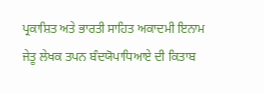ਪ੍ਰਕਾਸ਼ਿਤ ਅਤੇ ਭਾਰਤੀ ਸਾਹਿਤ ਅਕਾਦਮੀ ਇਨਾਮ ਜੇਤੂ ਲੇਖਕ ਤਪਨ ਬੰਦਯੋਪਾਧਿਆਏ ਦੀ ਕਿਤਾਬ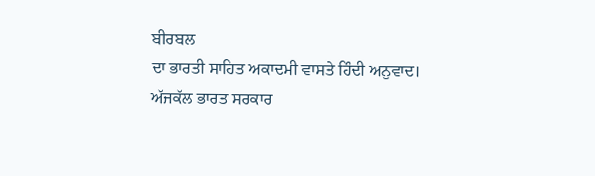ਬੀਰਬਲ
ਦਾ ਭਾਰਤੀ ਸਾਹਿਤ ਅਕਾਦਮੀ ਵਾਸਤੇ ਹਿੰਦੀ ਅਨੁਵਾਦ।
ਅੱਜਕੱਲ ਭਾਰਤ ਸਰਕਾਰ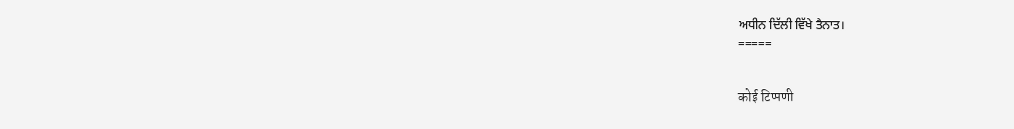ਅਧੀਨ ਦਿੱਲੀ ਵਿੱਖੇ ਤੈਨਾਤ।
=====


कोई टिप्पणी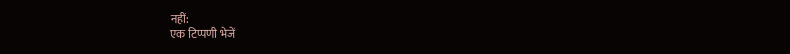नहीं:
एक टिप्पणी भेजें